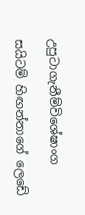උපුටාගැනීම්විශේෂාංග

සයිටම් හිඟන්නාගේ ලෙඩේ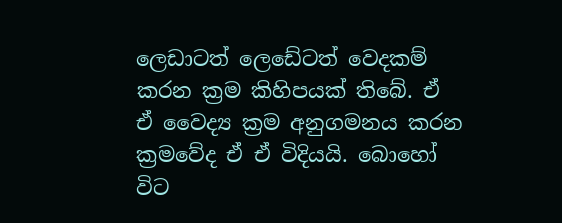ලෙඩාටත් ලෙඩේටත් වෙදකම් කරන ක්‍රම කිහිපයක් තිබේ. ඒ ඒ වෛද්‍ය ක්‍රම අනුගමනය කරන ක්‍රමවේද ඒ ඒ විදියයි. බොහෝ විට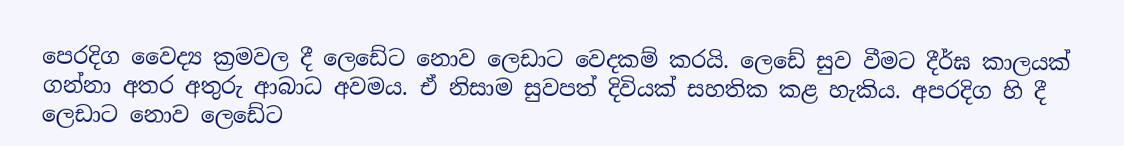පෙරදිග වෛද්‍ය ක්‍රමවල දී ලෙඩේට නොව ලෙඩාට වෙදකම් කරයි. ලෙඩේ සුව වීමට දීර්ඝ කාලයක් ගන්නා අතර අතුරු ආබාධ අවමය. ඒ නිසාම සුවපත් දිවියක් සහතික කළ හැකිය. අපරදිග හි දී ලෙඩාට නොව ලෙඩේට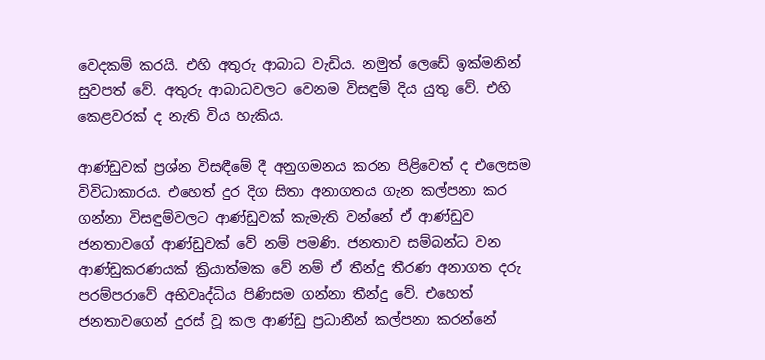වෙදකම් කරයි. එහි අතුරු ආබාධ වැඩිය. නමුත් ලෙඩේ ඉක්මනින් සුවපත් වේ. අතුරු ආබාධවලට වෙනම විසඳුම් දිය යුතු වේ. එහි කෙළවරක් ද නැති විය හැකිය.

ආණ්ඩුවක් ප්‍රශ්න විසඳීමේ දී අනුගමනය කරන පිළිවෙත් ද එලෙසම විවිධාකාරය. එහෙත් දුර දිග සිතා අනාගතය ගැන කල්පනා කර ගන්නා විසඳුම්වලට ආණ්ඩුවක් කැමැති වන්නේ ඒ ආණ්ඩුව ජනතාවගේ ආණ්ඩුවක් වේ නම් පමණි. ජනතාව සම්බන්ධ වන ආණ්ඩුකරණයක් ක්‍රියාත්මක වේ නම් ඒ තීන්දු තීරණ අනාගත දරු පරම්පරාවේ අභිවෘද්ධිය පිණිසම ගන්නා තීන්දු වේ. එහෙත් ජනතාවගෙන් දුරස් වූ කල ආණ්ඩු ප්‍රධානීන් කල්පනා කරන්නේ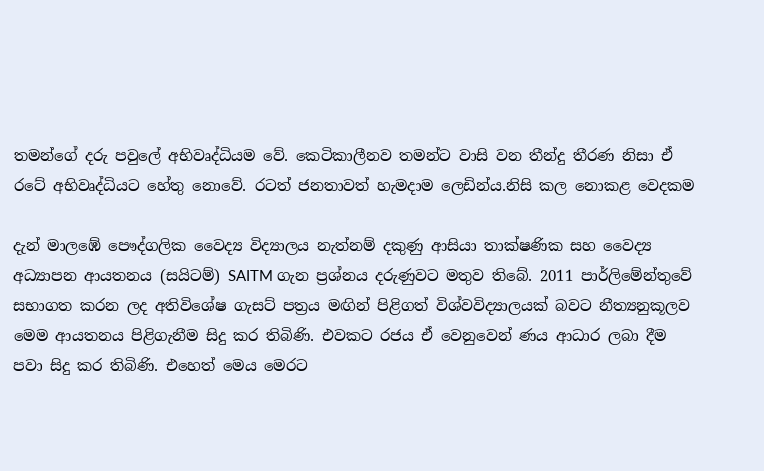තමන්ගේ දරු පවුලේ අභිවෘද්ධියම වේ. කෙටිකාලීනව තමන්ට වාසි වන තීන්දු තීරණ නිසා ඒ රටේ අභිවෘද්ධියට හේතු නොවේ. රටත් ජනතාවත් හැමදාම ලෙඩින්ය.නිසි කල නොකළ වෙදකම

දැන් මාලඹේ පෞද්ගලික වෛද්‍ය විද්‍යාලය නැත්නම් දකුණු ආසියා තාක්ෂණික සහ වෛද්‍ය අධ්‍යාපන ආයතනය (සයිටම්) SAITM ගැන ප්‍රශ්නය දරුණුවට මතුව තිබේ. 2011 පාර්ලිමේන්තුවේ සභාගත කරන ලද අතිවිශේෂ ගැසට් පත්‍රය මඟින් පිළිගත් විශ්වවිද්‍යාලයක් බවට නීත්‍යනුකූලව මෙම ආයතනය පිළිගැනීම සිදු කර තිබිණි. එවකට රජය ඒ වෙනුවෙන් ණය ආධාර ලබා දීම පවා සිදු කර තිබිණි. එහෙත් මෙය මෙරට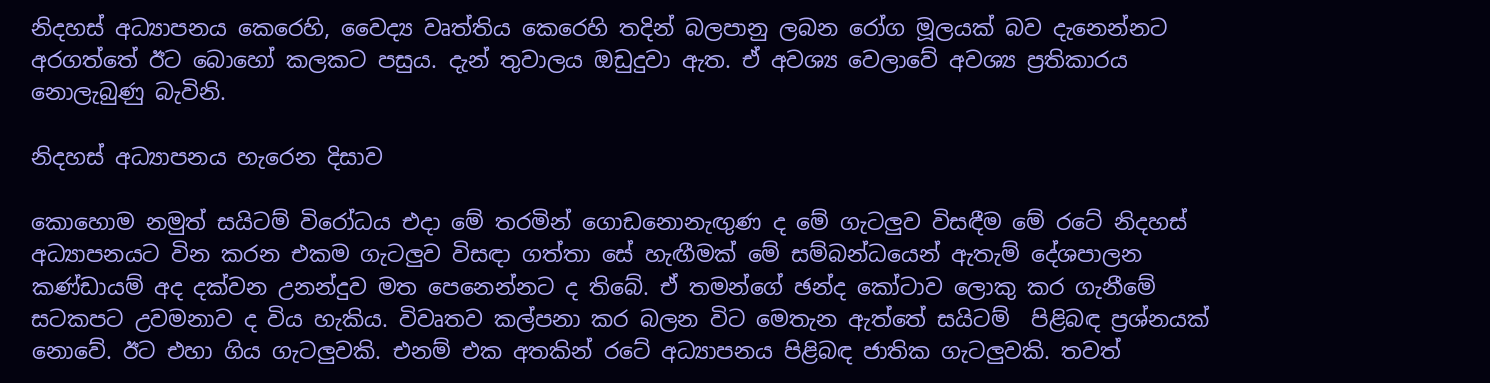නිදහස් අධ්‍යාපනය කෙරෙහි, වෛද්‍ය වෘත්තිය කෙරෙහි තදින් බලපානු ලබන රෝග මූලයක් බව දැනෙන්නට අරගත්තේ ඊට බොහෝ කලකට පසුය. දැන් තුවාලය ඔඩුදුවා ඇත. ඒ අවශ්‍ය වෙලාවේ අවශ්‍ය ප්‍රතිකාරය නොලැබුණු බැවිනි.

නිදහස් අධ්‍යාපනය හැරෙන දිසාව

කොහොම නමුත් සයිටම් විරෝධය එදා මේ තරමින් ගොඩනොනැඟුණ ද මේ ගැටලුව විසඳීම මේ රටේ නිදහස් අධ්‍යාපනයට වින කරන එකම ගැටලුව විසඳා ගත්තා සේ හැඟීමක් මේ සම්බන්ධයෙන් ඇතැම් දේශපාලන කණ්ඩායම් අද දක්වන උනන්දුව මත පෙනෙන්නට ද තිබේ. ඒ තමන්ගේ ඡන්ද කෝටාව ලොකු කර ගැනීමේ සටකපට උවමනාව ද විය හැකිය. විවෘතව කල්පනා කර බලන විට මෙතැන ඇත්තේ සයිටම්  පිළිබඳ ප්‍රශ්නයක් නොවේ. ඊට එහා ගිය ගැටලුවකි. එනම් එක අතකින් රටේ අධ්‍යාපනය පිළිබඳ ජාතික ගැටලුවකි. තවත්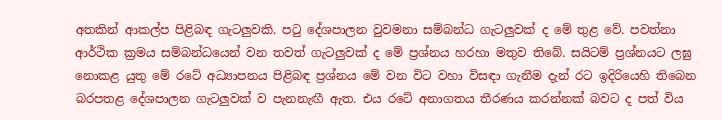අතකින් ආකල්ප පිළිබඳ ගැටලුවකි. පටු දේශපාලන වුවමනා සම්බන්ධ ගැටලුවක් ද මේ තුළ වේ. පවත්නා ආර්ථික ක්‍රමය සම්බන්ධයෙන් වන තවත් ගැටලුවක් ද මේ ප්‍රශ්නය හරහා මතුව තිබේ. සයිටම් ප්‍රශ්නයට ලඝු නොකළ යුතු මේ රටේ අධ්‍යාපනය පිළිබඳ ප්‍රශ්නය මේ වන විට වහා විසඳා ගැනීම දැන් රට ඉදිරියෙහි තිබෙන  බරපතළ දේශපාලන ගැටලුවක් ව පැනනැඟී ඇත. එය රටේ අනාගතය තීරණය කරන්නක් බවට ද පත් විය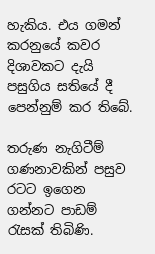හැකිය. එය ගමන් කරනුයේ කවර දිශාවකට දැයි පසුගිය සතියේ දී පෙන්නුම් කර තිබේ.

තරුණ නැගිටීම් ගණනාවකින් පසුව රටට ඉගෙන ගන්නට පාඩම් රැසක් තිබිණි.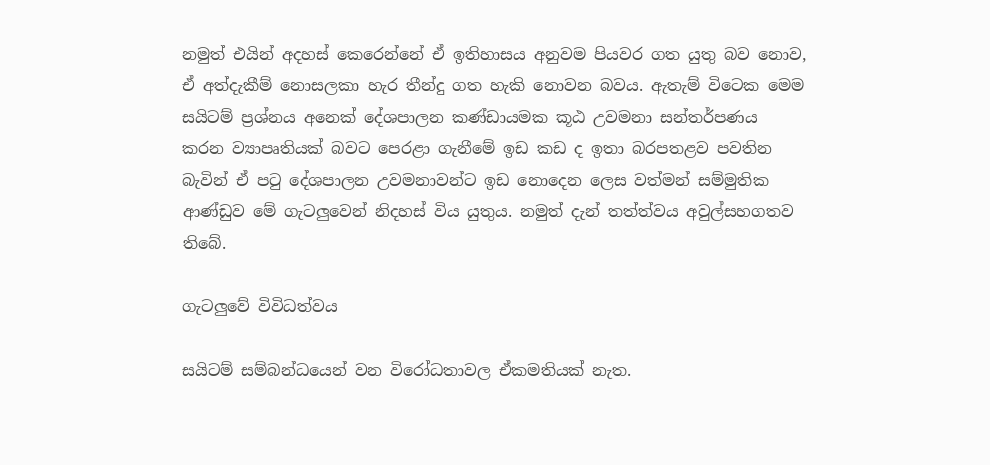නමුත් එයින් අදහස් කෙරෙන්නේ ඒ ඉතිහාසය අනුවම පියවර ගත යුතු බව නොව, ඒ අත්දැකීම් නොසලකා හැර තීන්දු ගත හැකි නොවන බවය. ඇතැම් විටෙක මෙම සයිටම් ප්‍රශ්නය අනෙක් දේශපාලන කණ්ඩායමක කූඨ උවමනා සන්තර්පණය කරන ව්‍යාපෘතියක් බවට පෙරළා ගැනීමේ ඉඩ කඩ ද ඉතා බරපතළව පවතින බැවින් ඒ පටු දේශපාලන උවමනාවන්ට ඉඩ නොදෙන ලෙස වත්මන් සම්මුතික ආණ්ඩුව මේ ගැටලුවෙන් නිදහස් විය යුතුය. නමුත් දැන් තත්ත්වය අවුල්සහගතව තිබේ.

ගැටලුවේ විවිධත්වය

සයිටම් සම්බන්ධයෙන් වන විරෝධතාවල ඒකමතියක් නැත.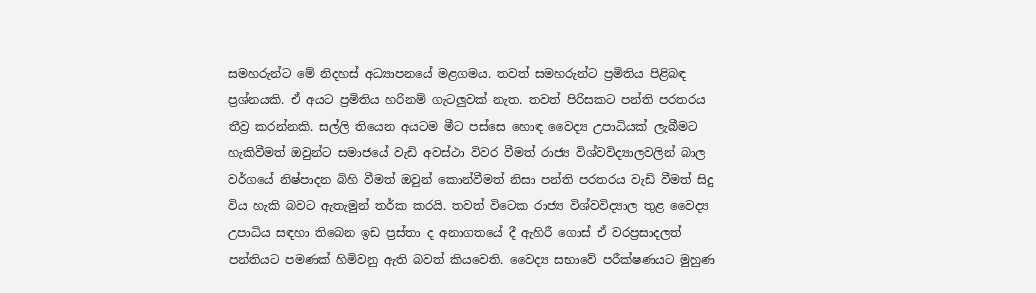සමහරුන්ට මේ නිදහස් අධ්‍යාපනයේ මළගමය. තවත් සමහරුන්ට ප්‍රමිතිය පිළිබඳ ප්‍රශ්නයකි. ඒ අයට ප්‍රමිතිය හරිනම් ගැටලුවක් නැත. තවත් පිරිසකට පන්ති පරතරය තීව්‍ර කරන්නකි. සල්ලි තියෙන අයටම මීට පස්සෙ හොඳ වෛද්‍ය උපාධියක් ලැබීමට හැකිවීමත් ඔවුන්ට සමාජයේ වැඩි අවස්ථා විවර වීමත් රාජ්‍ය විශ්වවිද්‍යාලවලින් බාල වර්ගයේ නිෂ්පාදන බිහි වීමත් ඔවුන් කොන්වීමත් නිසා පන්ති පරතරය වැඩි වීමත් සිදු විය හැකි බවට ඇතැමුන් තර්ක කරයි. තවත් විටෙක රාජ්‍ය විශ්වවිද්‍යාල තුළ වෛද්‍ය උපාධිය සඳහා තිබෙන ඉඩ ප්‍රස්තා ද අනාගතයේ දී ඇහිරී ගොස් ඒ වරප්‍රසාදලත් පන්තියට පමණක් හිමිවනු ඇති බවත් කියවෙති. වෛද්‍ය සභාවේ පරීක්ෂණයට මුහුණ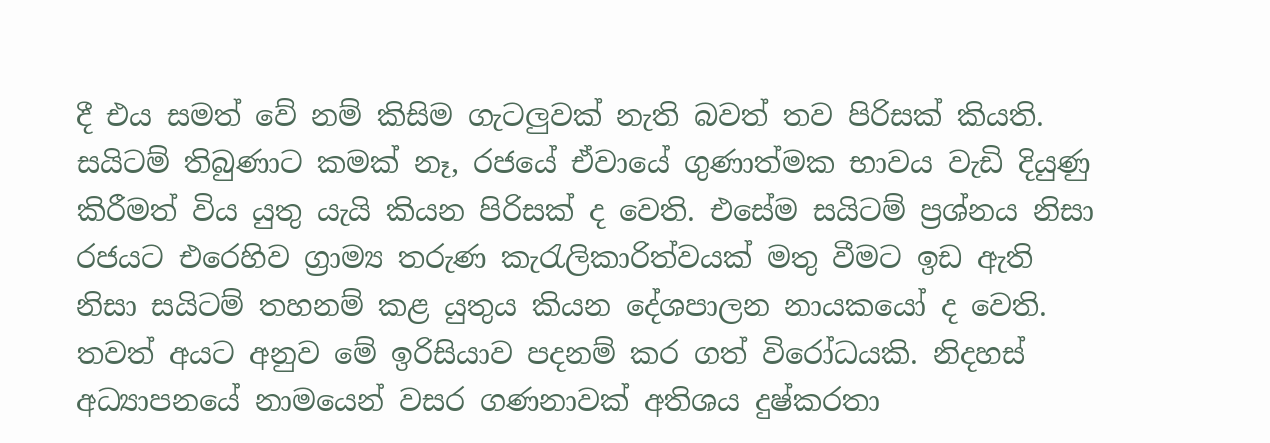දී එය සමත් වේ නම් කිසිම ගැටලුවක් නැති බවත් තව පිරිසක් කියති. සයිටම් තිබුණාට කමක් නෑ, රජයේ ඒවායේ ගුණාත්මක භාවය වැඩි දියුණු කිරීමත් විය යුතු යැයි කියන පිරිසක් ද වෙති. එසේම සයිටම් ප්‍රශ්නය නිසා රජයට එරෙහිව ග්‍රාම්‍ය තරුණ කැරැලිකාරිත්වයක් මතු වීමට ඉඩ ඇති නිසා සයිටම් තහනම් කළ යුතුය කියන දේශපාලන නායකයෝ ද වෙති. තවත් අයට අනුව මේ ඉරිසියාව පදනම් කර ගත් විරෝධයකි. නිදහස් අධ්‍යාපනයේ නාමයෙන් වසර ගණනාවක් අතිශය දුෂ්කරතා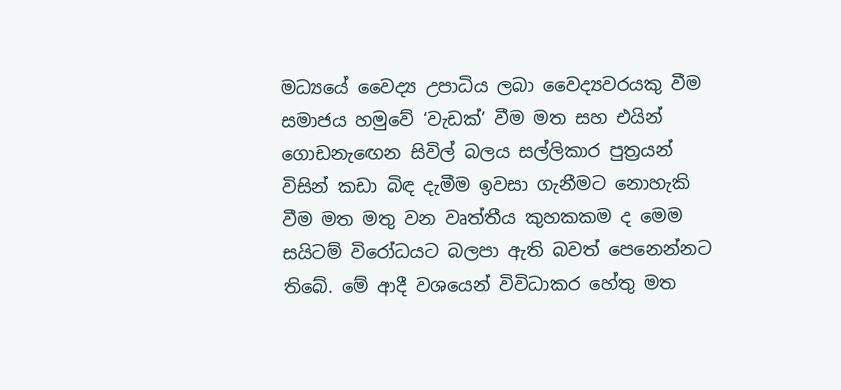මධ්‍යයේ වෛද්‍ය උපාධිය ලබා වෛද්‍යවරයකු වීම සමාජය හමුවේ ‘වැඩක්’ වීම මත සහ එයින් ගොඩනැඟෙන සිවිල් බලය සල්ලිකාර පුත්‍රයන් විසින් කඩා බිඳ දැමීම ඉවසා ගැනීමට නොහැකි වීම මත මතු වන වෘත්තීය කුහකකම ද මෙම සයිටම් විරෝධයට බලපා ඇති බවත් පෙනෙන්නට තිබේ. මේ ආදී වශයෙන් විවිධාකර හේතු මත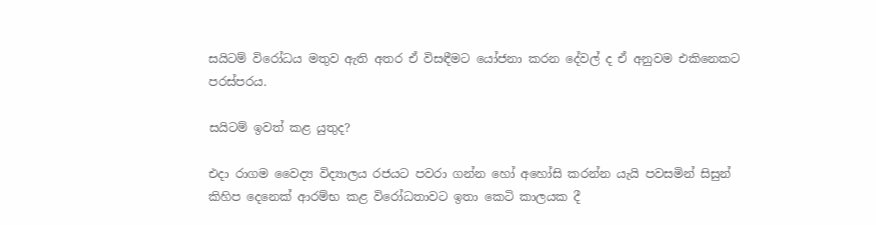සයිටම් විරෝධය මතුව ඇති අතර ඒ විසඳීමට යෝජනා කරන දේවල් ද ඒ අනුවම එකිනෙකට පරස්පරය.

සයිටම් ඉවත් කළ යුතුද?

එදා රාගම වෛද්‍ය විද්‍යාලය රජයට පවරා ගන්න හෝ අහෝසි කරන්න යැයි පවසමින් සිසුන් කිහිප දෙනෙක් ආරම්භ කළ විරෝධතාවට ඉතා කෙටි කාලයක දී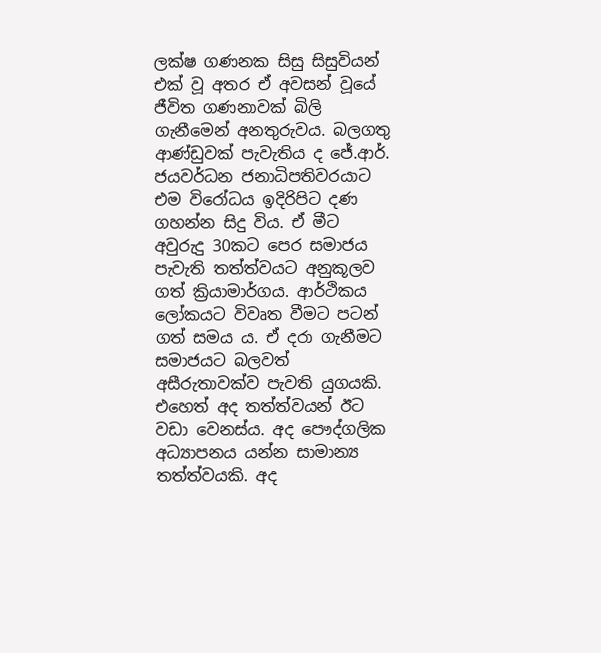ලක්ෂ ගණනක සිසු සිසුවියන් එක් වූ අතර ඒ අවසන් වූයේ ජීවිත ගණනාවක් බිලි ගැනීමෙන් අනතුරුවය. බලගතු ආණ්ඩුවක් පැවැතිය ද ජේ.ආර්. ජයවර්ධන ජනාධිපතිවරයාට එම විරෝධය ඉදිරිපිට දණ ගහන්න සිදු විය. ඒ මීට අවුරුදු 30කට පෙර සමාජය පැවැති තත්ත්වයට අනුකූලව ගත් ක්‍රියාමාර්ගය. ආර්ථිකය ලෝකයට විවෘත වීමට පටන් ගත් සමය ය. ඒ දරා ගැනීමට සමාජයට බලවත් අසීරුතාවක්ව පැවති යුගයකි. එහෙත් අද තත්ත්වයන් ඊට වඩා වෙනස්ය. අද පෞද්ගලික අධ්‍යාපනය යන්න සාමාන්‍ය තත්ත්වයකි. අද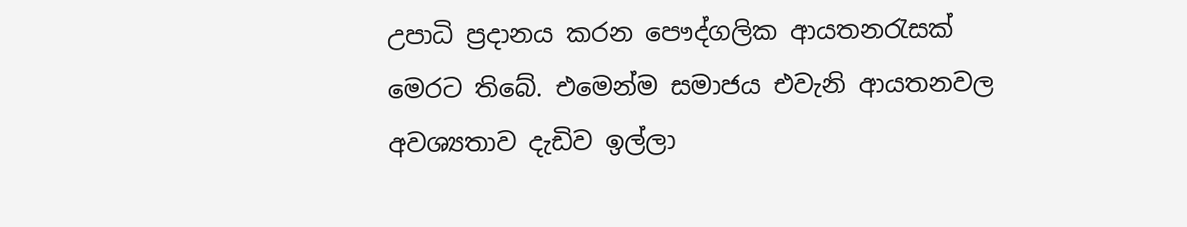උපාධි ප්‍රදානය කරන පෞද්ගලික ආයතනරැසක් මෙරට තිබේ. එමෙන්ම සමාජය එවැනි ආයතනවල අවශ්‍යතාව දැඩිව ඉල්ලා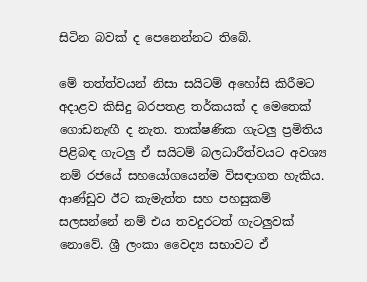සිටින බවක් ද පෙනෙන්නට තිබේ.

මේ තත්ත්වයන් නිසා සයිටම් අහෝසි කිරීමට අදාළව කිසිදු බරපතළ තර්කයක් ද මෙතෙක් ගොඩනැඟී ද නැත. තාක්ෂණික ගැටලු ප්‍රමිතිය පිළිබඳ ගැටලු ඒ සයිටම් බලධාරීත්වයට අවශ්‍ය නම් රජයේ සහයෝගයෙන්ම විසඳාගත හැකිය. ආණ්ඩුව ඊට කැමැත්ත සහ පහසුකම් සලසන්නේ නම් එය තවදුරටත් ගැටලුවක් නොවේ. ශ්‍රී ලංකා වෛද්‍ය සභාවට ඒ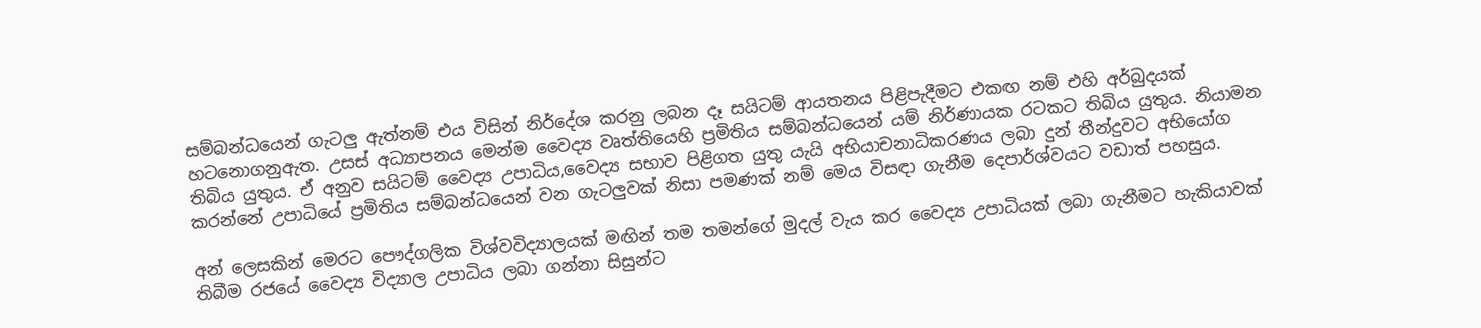සම්බන්ධයෙන් ගැටලු ඇත්නම් එය විසින් නිර්දේශ කරනු ලබන දෑ සයිටම් ආයතනය පිළිපැදීමට එකඟ නම් එහි අර්බුදයක් හටනොගනුඇත. උසස් අධ්‍යාපනය මෙන්ම වෛද්‍ය වෘත්තියෙහි ප්‍රමිතිය සම්බන්ධයෙන් යම් නිර්ණායක රටකට තිබිය යුතුය. නියාමන තිබිය යුතුය. ඒ අනුව සයිටම් වෛද්‍ය උපාධිය,වෛද්‍ය සභාව පිළිගත යුතු යැයි අභියාචනාධිකරණය ලබා දුන් තීන්දුවට අභියෝග කරන්නේ උපාධියේ ප්‍රමිතිය සම්බන්ධයෙන් වන ගැටලුවක් නිසා පමණක් නම් මෙය විසඳා ගැනීම දෙපාර්ශ්වයට වඩාත් පහසුය.

අන් ලෙසකින් මෙරට පෞද්ගලික විශ්වවිද්‍යාලයක් මඟින් තම තමන්ගේ මුදල් වැය කර වෛද්‍ය උපාධියක් ලබා ගැනීමට හැකියාවක් තිබීම රජයේ වෛද්‍ය විද්‍යාල උපාධිය ලබා ගන්නා සිසුන්ට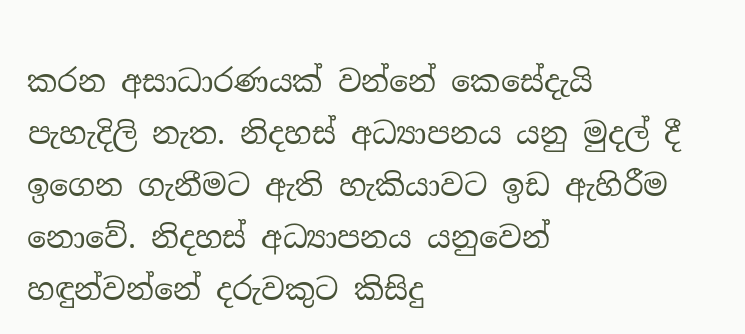කරන අසාධාරණයක් වන්නේ කෙසේදැයි පැහැදිලි නැත. නිදහස් අධ්‍යාපනය යනු මුදල් දී ඉගෙන ගැනීමට ඇති හැකියාවට ඉඩ ඇහිරීම නොවේ. නිදහස් අධ්‍යාපනය යනුවෙන් හඳුන්වන්නේ දරුවකුට කිසිදු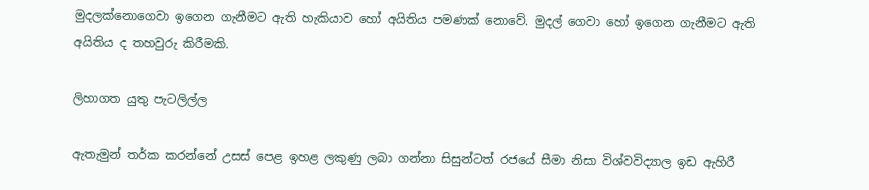මුදලක්නොගෙවා ඉගෙන ගැනීමට ඇති හැකියාව හෝ අයිතිය පමණක් නොවේ. මුදල් ගෙවා හෝ ඉගෙන ගැනීමට ඇති අයිතිය ද තහවුරු කිරීමකි.

ලිහාගත යුතු පැටලිල්ල

ඇතැමුන් තර්ක කරන්නේ උසස් පෙළ ඉහළ ලකුණු ලබා ගන්නා සිසුන්ටත් රජයේ සීමා නිසා විශ්වවිද්‍යාල ඉඩ ඇහිරී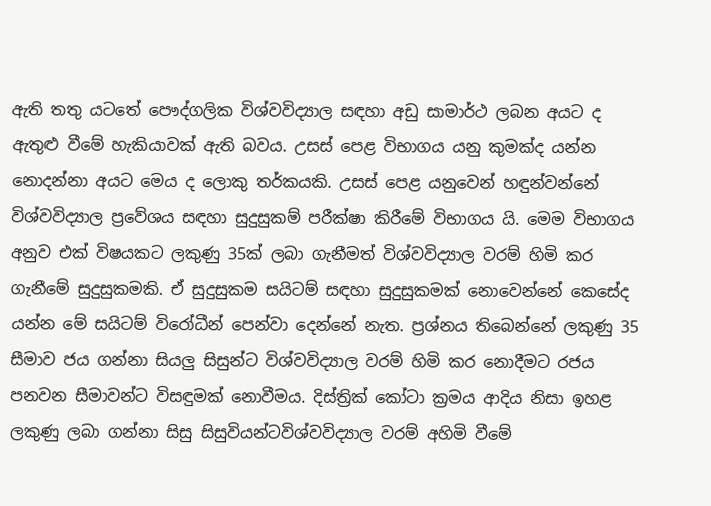ඇති තතු යටතේ පෞද්ගලික විශ්වවිද්‍යාල සඳහා අඩු සාමාර්ථ ලබන අයට ද ඇතුළු වීමේ හැකියාවක් ඇති බවය. උසස් පෙළ විභාගය යනු කුමක්ද යන්න නොදන්නා අයට මෙය ද ලොකු තර්කයකි. උසස් පෙළ යනුවෙන් හඳුන්වන්නේ විශ්වවිද්‍යාල ප්‍රවේශය සඳහා සුදුසුකම් පරීක්ෂා කිරීමේ විභාගය යි. මෙම විභාගය අනුව එක් විෂයකට ලකුණු 35ක් ලබා ගැනීමත් විශ්වවිද්‍යාල වරම් හිමි කර ගැනීමේ සුදුසුකමකි. ඒ සුදුසුකම සයිටම් සඳහා සුදුසුකමක් නොවෙන්නේ කෙසේද යන්න මේ සයිටම් විරෝධීන් පෙන්වා දෙන්නේ නැත. ප්‍රශ්නය තිබෙන්නේ ලකුණු 35 සීමාව ජය ගන්නා සියලු සිසුන්ට විශ්වවිද්‍යාල වරම් හිමි කර නොදීමට රජය පනවන සීමාවන්ට විසඳුමක් නොවීමය. දිස්ත්‍රික් කෝටා ක්‍රමය ආදිය නිසා ඉහළ ලකුණු ලබා ගන්නා සිසු සිසුවියන්ටවිශ්වවිද්‍යාල වරම් අහිමි වීමේ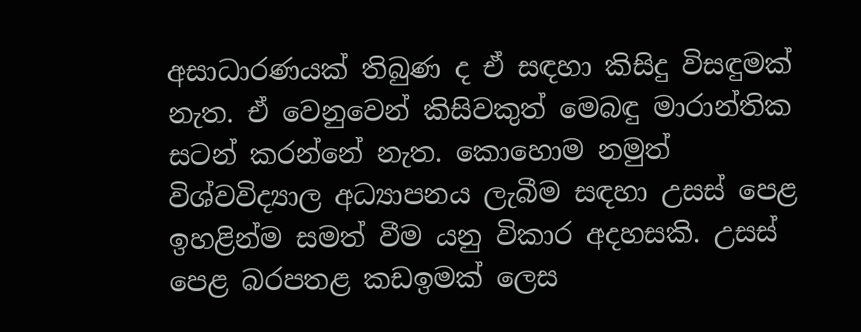අසාධාරණයක් තිබුණ ද ඒ සඳහා කිසිදු විසඳුමක් නැත. ඒ වෙනුවෙන් කිසිවකුත් මෙබඳු මාරාන්තික සටන් කරන්නේ නැත. කොහොම නමුත් විශ්වවිද්‍යාල අධ්‍යාපනය ලැබීම සඳහා උසස් පෙළ ඉහළින්ම සමත් වීම යනු විකාර අදහසකි. උසස් පෙළ බරපතළ කඩඉමක් ලෙස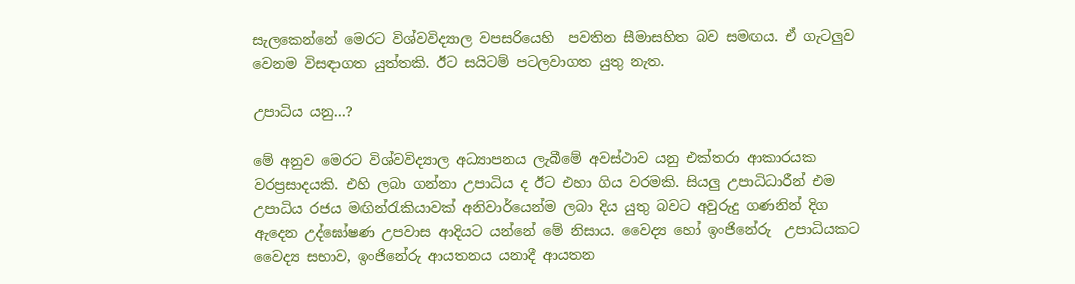සැලකෙන්නේ මෙරට විශ්වවිද්‍යාල වපසරියෙහි  පවතින සීමාසහිත බව සමඟය. ඒ ගැටලුව වෙනම විසඳාගත යුත්තකි. ඊට සයිටම් පටලවාගත යුතු නැත.

උපාධිය යනු…?

මේ අනුව මෙරට විශ්වවිද්‍යාල අධ්‍යාපනය ලැබීමේ අවස්ථාව යනු එක්තරා ආකාරයක වරප්‍රසාදයකි. එහි ලබා ගන්නා උපාධිය ද ඊට එහා ගිය වරමකි. සියලු උපාධිධාරීන් එම උපාධිය රජය මඟින්රැකියාවක් අනිවාර්යෙන්ම ලබා දිය යුතු බවට අවුරුදු ගණනින් දිග ඇදෙන උද්ඝෝෂණ උපවාස ආදියට යන්නේ මේ නිසාය. වෛද්‍ය හෝ ඉංජිනේරු  උපාධියකට වෛද්‍ය සභාව, ඉංජිනේරු ආයතනය යනාදී ආයතන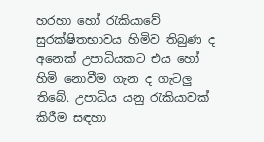හරහා හෝ රැකියාවේ සුරක්ෂිතභාවය හිමිව තිබුණ ද අනෙක් උපාධියකට එය හෝ හිමි නොවීම ගැන ද ගැටලු තිබේ. උපාධිය යනු රැකියාවක් කිරීම සඳහා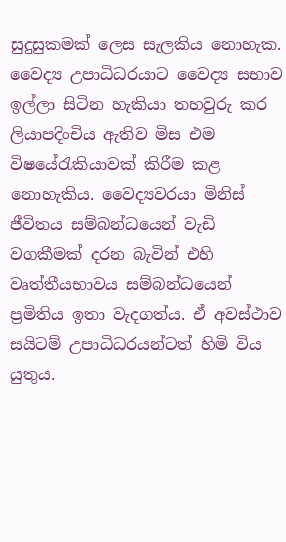සුදුසුකමක් ලෙස සැලකිය නොහැක. වෛද්‍ය උපාධිධරයාට වෛද්‍ය සභාව ඉල්ලා සිටින හැකියා තහවුරු කර ලියාපදිංචිය ඇතිව මිස එම විෂයේරැකියාවක් කිරීම කළ නොහැකිය. වෛද්‍යවරයා මිනිස් ජීවිතය සම්බන්ධයෙන් වැඩි වගකීමක් දරන බැවින් එහි වෘත්තීයභාවය සම්බන්ධයෙන් ප්‍රමිතිය ඉතා වැදගත්ය. ඒ අවස්ථාව සයිටම් උපාධිධරයන්ටත් හිමි විය යුතුය.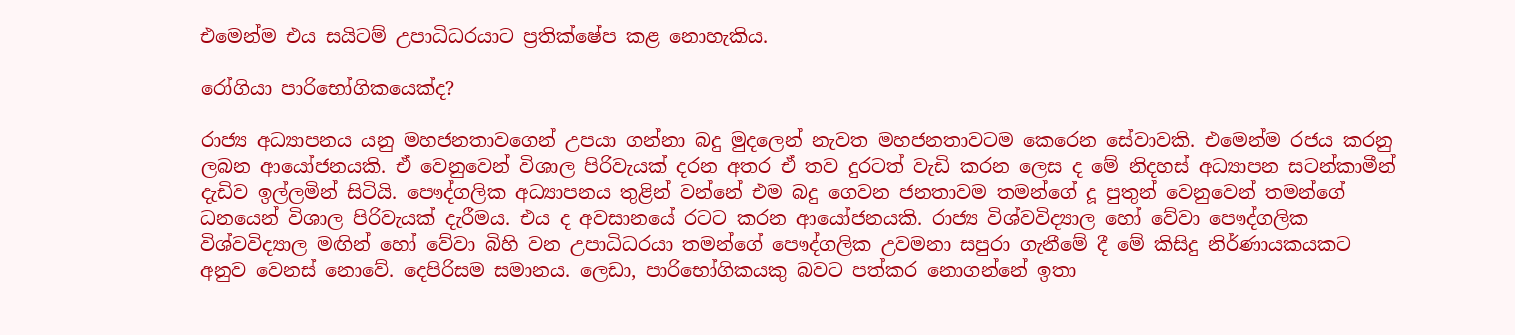එමෙන්ම එය සයිටම් උපාධිධරයාට ප්‍රතික්ෂේප කළ නොහැකිය.

රෝගියා පාරිභෝගිකයෙක්ද?

රාජ්‍ය අධ්‍යාපනය යනු මහජනතාවගෙන් උපයා ගන්නා බදු මුදලෙන් නැවත මහජනතාවටම කෙරෙන සේවාවකි. එමෙන්ම රජය කරනු ලබන ආයෝජනයකි. ඒ වෙනුවෙන් විශාල පිරිවැයක් දරන අතර ඒ තව දුරටත් වැඩි කරන ලෙස ද මේ නිදහස් අධ්‍යාපන සටන්කාමීන් දැඩිව ඉල්ලමින් සිටියි. පෞද්ගලික අධ්‍යාපනය තුළින් වන්නේ එම බදු ගෙවන ජනතාවම තමන්ගේ දූ පුතුන් වෙනුවෙන් තමන්ගේ ධනයෙන් විශාල පිරිවැයක් දැරීමය. එය ද අවසානයේ රටට කරන ආයෝජනයකි. රාජ්‍ය විශ්වවිද්‍යාල හෝ වේවා පෞද්ගලික විශ්වවිද්‍යාල මඟින් හෝ වේවා බිහි වන උපාධිධරයා තමන්ගේ පෞද්ගලික උවමනා සපුරා ගැනීමේ දී මේ කිසිදු නිර්ණායකයකට අනුව වෙනස් නොවේ. දෙපිරිසම සමානය. ලෙඩා, පාරිභෝගිකයකු බවට පත්කර නොගන්නේ ඉතා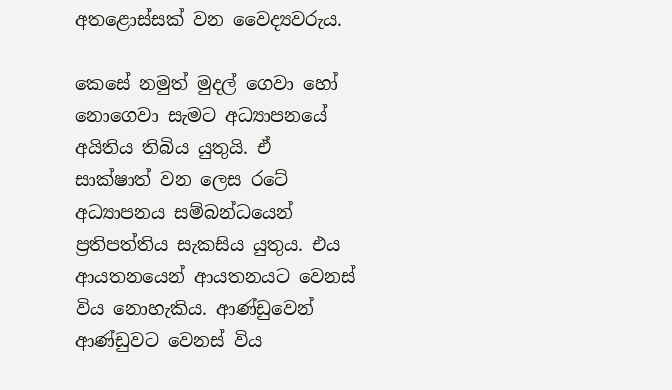අතළොස්සක් වන වෛද්‍යවරුය.

කෙසේ නමුත් මුදල් ගෙවා හෝ නොගෙවා සැමට අධ්‍යාපනයේ අයිතිය තිබිය යුතුයි. ඒ සාක්ෂාත් වන ලෙස රටේ අධ්‍යාපනය සම්බන්ධයෙන් ප්‍රතිපත්තිය සැකසිය යුතුය. එය ආයතනයෙන් ආයතනයට වෙනස් විය නොහැකිය. ආණ්ඩුවෙන් ආණ්ඩුවට වෙනස් විය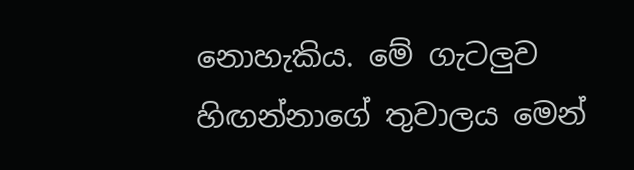නොහැකිය. මේ ගැටලුව හිඟන්නාගේ තුවාලය මෙන්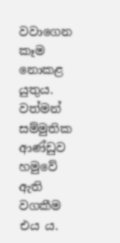වවාගෙන කෑම නොකළ යුතුය. වත්මන් සම්මුතික ආණ්ඩුව හමුවේ ඇති වගකීම එය ය.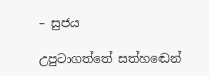– සුජය

උපුටාගත්තේ සත්හඬෙන්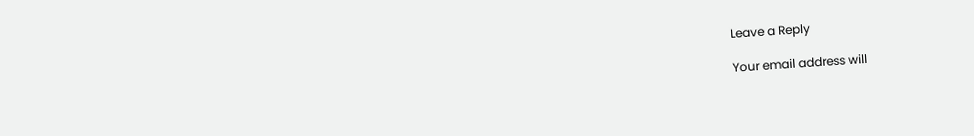Leave a Reply

Your email address will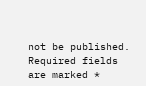not be published. Required fields are marked *